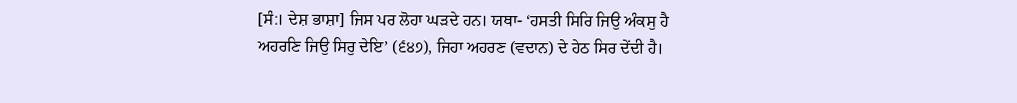[ਸੰ:। ਦੇਸ਼ ਭਾਸ਼ਾ] ਜਿਸ ਪਰ ਲੋਹਾ ਘੜਦੇ ਹਨ। ਯਥਾ- ‘ਹਸਤੀ ਸਿਰਿ ਜਿਉ ਅੰਕਸੁ ਹੈ ਅਹਰਣਿ ਜਿਉ ਸਿਰੁ ਦੇਇ’ (੬੪੭), ਜਿਹਾ ਅਹਰਣ (ਵਦਾਨ) ਦੇ ਹੇਠ ਸਿਰ ਦੇਂਦੀ ਹੈ।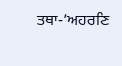ਤਥਾ-’ਅਹਰਣਿ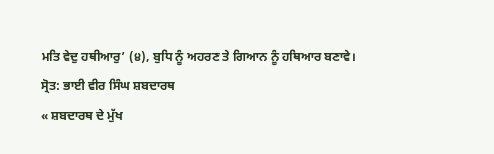ਮਤਿ ਵੇਦੁ ਹਥੀਆਰੁ’ (੪), ਬੁਧਿ ਨੂੰ ਅਹਰਣ ਤੇ ਗਿਆਨ ਨੂੰ ਹਥਿਆਰ ਬਣਾਵੇ।
ਸ੍ਰੋਤ: ਭਾਈ ਵੀਰ ਸਿੰਘ ਸ਼ਬਦਾਰਥ
« ਸ਼ਬਦਾਰਥ ਦੇ ਮੁੱਖ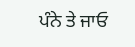ਪੰਨੇ ਤੇ ਜਾਓ